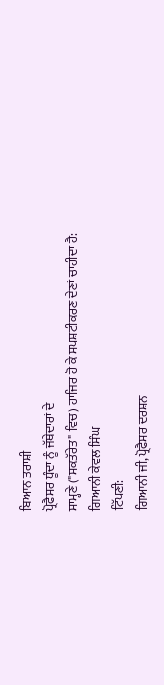ਬਿਆਨ ਤਰਾਸ਼ੀ
ਪ੍ਰੋਫੈਸਰ ਧੂੰਦਾ ਨੂੰ ਜੱਥੇਦਾਰਾਂ ਦੇ
ਸਾਮ੍ਹਣੇ ("ਸਕਤੱਰੇਤ" ਵਿਚ) ਹਾਜਿਰ ਹੋ ਕੇ ਸਪਸ਼ਟੀਕਰਣ ਦੇਣਾਂ ਚਾਹੀਦਾ ਹੈ:
ਗਿਆਨੀ ਕੇਵਲ ਸਿੰਘ
ਟਿੱਪਣੀ:
ਗਿਆਨੀ ਜੀ, ਪ੍ਰੋਫੈਸਰ ਦਰਸ਼ਨ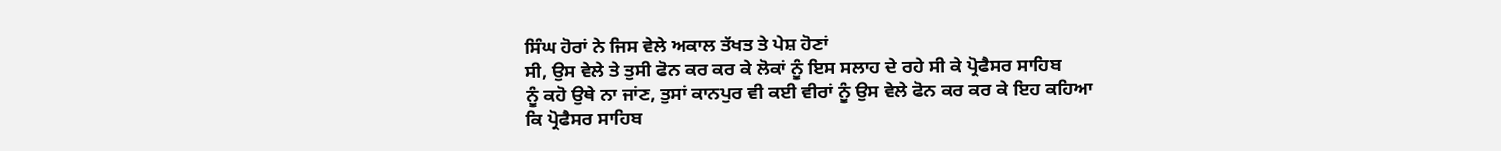ਸਿੰਘ ਹੋਰਾਂ ਨੇ ਜਿਸ ਵੇਲੇ ਅਕਾਲ ਤੱਖਤ ਤੇ ਪੇਸ਼ ਹੋਣਾਂ
ਸੀ, ਉਸ ਵੇਲੇ ਤੇ ਤੁਸੀ ਫੋਨ ਕਰ ਕਰ ਕੇ ਲੋਕਾਂ ਨੂੰ ਇਸ ਸਲਾਹ ਦੇ ਰਹੇ ਸੀ ਕੇ ਪ੍ਰੋਫੈਸਰ ਸਾਹਿਬ
ਨੂੰ ਕਹੋ ਉਥੇ ਨਾ ਜਾਂਣ, ਤੁਸਾਂ ਕਾਨਪੁਰ ਵੀ ਕਈ ਵੀਰਾਂ ਨੂੰ ਉਸ ਵੇਲੇ ਫੋਨ ਕਰ ਕਰ ਕੇ ਇਹ ਕਹਿਆ
ਕਿ ਪ੍ਰੋਫੈਸਰ ਸਾਹਿਬ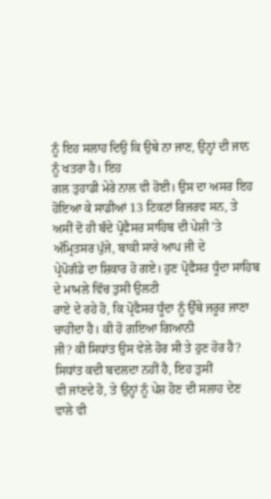ਨੂੰ ਇਹ ਸਲਾਹ ਦਿਉ ਕਿ ਉਥੇ ਨਾ ਜਾਣ, ਉਨ੍ਹਾਂ ਦੀ ਜਾਨ ਨੂੰ ਖਤਰਾ ਹੈ। ਇਹ
ਗਲ ਤੁਹਾਡੀ ਮੇਰੇ ਨਾਲ ਵੀ ਹੋਈ। ਉਸ ਦਾ ਅਸਰ ਇਹ ਹੋਇਆ ਕੇ ਸਾਡੀਆਂ 13 ਟਿਕਟਾਂ ਰਿਜਰਵ ਸਨ, ਤੇ
ਅਸੀਂ ਦੋ ਹੀ ਬੰਦੇ ਪ੍ਰੋਫੈਸਰ ਸਾਹਿਬ ਦੀ ਪੇਸ਼ੀ 'ਤੇ ਅੰਮ੍ਰਿਤਸਰ ਪੁੱਜੇ, ਬਾਕੀ ਸਾਰੇ ਆਪ ਜੀ ਦੇ
ਪ੍ਰੇਪੋਗੰਡੇ ਦਾ ਸ਼ਿਕਾਰ ਹੋ ਗਏ। ਹੁਣ ਪ੍ਰੋਫੈਸਰ ਧੂੰਦਾ ਸਾਹਿਬ ਦੇ ਮਾਮਲੇ ਵਿੱਚ ਤੁਸੀ ਉਲਟੀ
ਰਾਏ ਦੇ ਰਹੇ ਹੋ, ਕਿ ਪ੍ਰੋਫੈਸਰ ਧੂੰਦਾ ਨੂੰ ਉੱਥੇ ਜਰੂਰ ਜਾਣਾ ਚਾਹੀਦਾ ਹੈ। ਕੀ ਹੋ ਗਇਆ ਗਿਆਨੀ
ਜੀ? ਕੀ ਸਿਧਾਂਤ ਉਸ ਵੇਲੇ ਹੋਰ ਸੀ ਤੇ ਹੁਣ ਹੋਰ ਹੈ? ਸਿਧਾਂਤ ਕਦੀ ਬਦਲਦਾ ਨਹੀਂ ਹੈ, ਇਹ ਤੁਸੀਂ
ਵੀ ਜਾਂਣਦੇ ਹੋ, ਤੇ ਉਨ੍ਹਾਂ ਨੂੰ ਪੇਸ਼ ਹੋਣ ਦੀ ਸਲਾਹ ਦੇਣ ਵਾਲੇ ਵੀ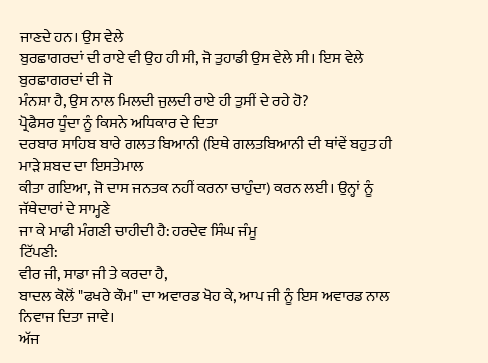ਜਾਣਦੇ ਹਨ। ਉਸ ਵੇਲੇ
ਬੁਰਛਾਗਰਦਾਂ ਦੀ ਰਾਏ ਵੀ ਉਹ ਹੀ ਸੀ, ਜੋ ਤੁਹਾਡੀ ਉਸ ਵੇਲੇ ਸੀ। ਇਸ ਵੇਲੇ ਬੁਰਛਾਗਰਦਾਂ ਦੀ ਜੋ
ਮੰਨਸ਼ਾ ਹੈ, ਉਸ ਨਾਲ ਮਿਲਦੀ ਜੁਲਦੀ ਰਾਏ ਹੀ ਤੁਸੀਂ ਦੇ ਰਹੇ ਹੋ?
ਪ੍ਰੋਫੈਸਰ ਧੂੰਦਾ ਨੂੰ ਕਿਸਨੇ ਅਧਿਕਾਰ ਦੇ ਦਿਤਾ
ਦਰਬਾਰ ਸਾਹਿਬ ਬਾਰੇ ਗਲਤ ਬਿਆਨੀ (ਇਥੇ ਗਲਤਬਿਆਨੀ ਦੀ ਥਾਂਵੇਂ ਬਹੁਤ ਹੀ ਮਾੜੇ ਸ਼ਬਦ ਦਾ ਇਸਤੇਮਾਲ
ਕੀਤਾ ਗਇਆ, ਜੋ ਦਾਸ ਜਨਤਕ ਨਹੀਂ ਕਰਨਾ ਚਾਹੁੰਦਾ) ਕਰਨ ਲਈ। ਉਨ੍ਹਾਂ ਨੂੰ ਜੱਥੇਦਾਰਾਂ ਦੇ ਸਾਮ੍ਹਣੇ
ਜਾ ਕੇ ਮਾਫੀ ਮੰਗਣੀ ਚਾਹੀਦੀ ਹੈ: ਹਰਦੇਵ ਸਿੰਘ ਜੰਮੂ
ਟਿੱਪਣੀ:
ਵੀਰ ਜੀ, ਸਾਡਾ ਜੀ ਤੇ ਕਰਦਾ ਹੈ,
ਬਾਦਲ ਕੋਲੋਂ "ਫਖਰੇ ਕੌਮ" ਦਾ ਅਵਾਰਡ ਖੋਹ ਕੇ, ਆਪ ਜੀ ਨੂੰ ਇਸ ਅਵਾਰਡ ਨਾਲ ਨਿਵਾਜ ਦਿਤਾ ਜਾਵੇ।
ਅੱਜ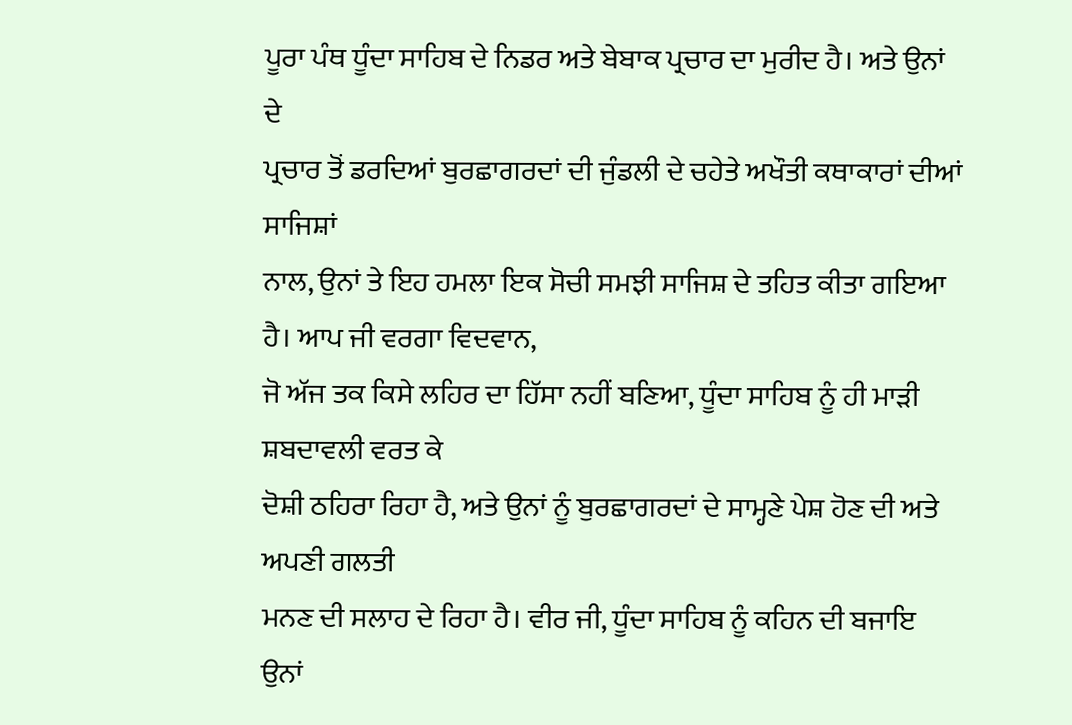ਪੂਰਾ ਪੰਥ ਧੂੰਦਾ ਸਾਹਿਬ ਦੇ ਨਿਡਰ ਅਤੇ ਬੇਬਾਕ ਪ੍ਰਚਾਰ ਦਾ ਮੁਰੀਦ ਹੈ। ਅਤੇ ਉਨਾਂ ਦੇ
ਪ੍ਰਚਾਰ ਤੋਂ ਡਰਦਿਆਂ ਬੁਰਛਾਗਰਦਾਂ ਦੀ ਜੁੰਡਲੀ ਦੇ ਚਹੇਤੇ ਅਖੌਤੀ ਕਥਾਕਾਰਾਂ ਦੀਆਂ ਸਾਜਿਸ਼ਾਂ
ਨਾਲ, ਉਨਾਂ ਤੇ ਇਹ ਹਮਲਾ ਇਕ ਸੋਚੀ ਸਮਝੀ ਸਾਜਿਸ਼ ਦੇ ਤਹਿਤ ਕੀਤਾ ਗਇਆ ਹੈ। ਆਪ ਜੀ ਵਰਗਾ ਵਿਦਵਾਨ,
ਜੋ ਅੱਜ ਤਕ ਕਿਸੇ ਲਹਿਰ ਦਾ ਹਿੱਸਾ ਨਹੀਂ ਬਣਿਆ, ਧੂੰਦਾ ਸਾਹਿਬ ਨੂੰ ਹੀ ਮਾੜੀ ਸ਼ਬਦਾਵਲੀ ਵਰਤ ਕੇ
ਦੋਸ਼ੀ ਠਹਿਰਾ ਰਿਹਾ ਹੈ, ਅਤੇ ਉਨਾਂ ਨੂੰ ਬੁਰਛਾਗਰਦਾਂ ਦੇ ਸਾਮ੍ਹਣੇ ਪੇਸ਼ ਹੋਣ ਦੀ ਅਤੇ ਅਪਣੀ ਗਲਤੀ
ਮਨਣ ਦੀ ਸਲਾਹ ਦੇ ਰਿਹਾ ਹੈ। ਵੀਰ ਜੀ, ਧੂੰਦਾ ਸਾਹਿਬ ਨੂੰ ਕਹਿਨ ਦੀ ਬਜਾਇ ਉਨਾਂ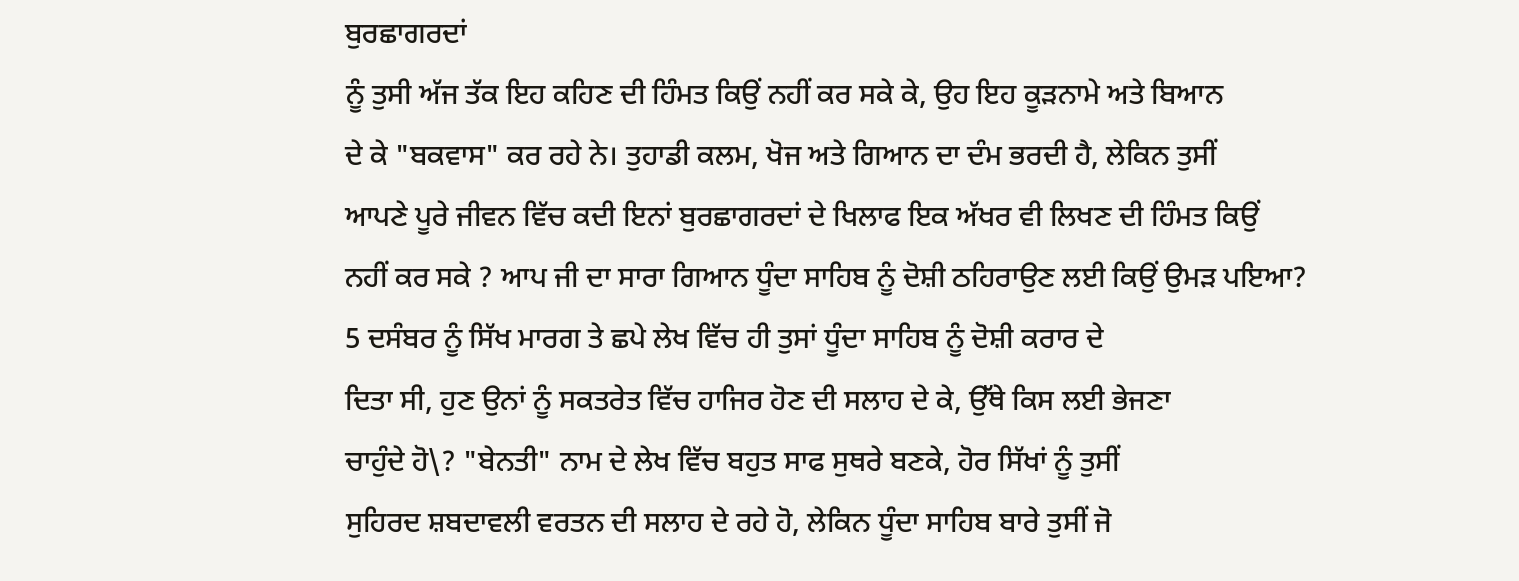ਬੁਰਛਾਗਰਦਾਂ
ਨੂੰ ਤੁਸੀ ਅੱਜ ਤੱਕ ਇਹ ਕਹਿਣ ਦੀ ਹਿੰਮਤ ਕਿਉਂ ਨਹੀਂ ਕਰ ਸਕੇ ਕੇ, ਉਹ ਇਹ ਕੂੜਨਾਮੇ ਅਤੇ ਬਿਆਨ
ਦੇ ਕੇ "ਬਕਵਾਸ" ਕਰ ਰਹੇ ਨੇ। ਤੁਹਾਡੀ ਕਲਮ, ਖੋਜ ਅਤੇ ਗਿਆਨ ਦਾ ਦੰਮ ਭਰਦੀ ਹੈ, ਲੇਕਿਨ ਤੁਸੀਂ
ਆਪਣੇ ਪੂਰੇ ਜੀਵਨ ਵਿੱਚ ਕਦੀ ਇਨਾਂ ਬੁਰਛਾਗਰਦਾਂ ਦੇ ਖਿਲਾਫ ਇਕ ਅੱਖਰ ਵੀ ਲਿਖਣ ਦੀ ਹਿੰਮਤ ਕਿਉਂ
ਨਹੀਂ ਕਰ ਸਕੇ ? ਆਪ ਜੀ ਦਾ ਸਾਰਾ ਗਿਆਨ ਧੂੰਦਾ ਸਾਹਿਬ ਨੂੰ ਦੋਸ਼ੀ ਠਹਿਰਾਉਣ ਲਈ ਕਿਉਂ ਉਮੜ ਪਇਆ?
5 ਦਸੰਬਰ ਨੂੰ ਸਿੱਖ ਮਾਰਗ ਤੇ ਛਪੇ ਲੇਖ ਵਿੱਚ ਹੀ ਤੁਸਾਂ ਧੂੰਦਾ ਸਾਹਿਬ ਨੂੰ ਦੋਸ਼ੀ ਕਰਾਰ ਦੇ
ਦਿਤਾ ਸੀ, ਹੁਣ ਉਨਾਂ ਨੂੰ ਸਕਤਰੇਤ ਵਿੱਚ ਹਾਜਿਰ ਹੋਣ ਦੀ ਸਲਾਹ ਦੇ ਕੇ, ਉੱਥੇ ਕਿਸ ਲਈ ਭੇਜਣਾ
ਚਾਹੁੰਦੇ ਹੋ\? "ਬੇਨਤੀ" ਨਾਮ ਦੇ ਲੇਖ ਵਿੱਚ ਬਹੁਤ ਸਾਫ ਸੁਥਰੇ ਬਣਕੇ, ਹੋਰ ਸਿੱਖਾਂ ਨੂੰ ਤੁਸੀਂ
ਸੁਹਿਰਦ ਸ਼ਬਦਾਵਲੀ ਵਰਤਨ ਦੀ ਸਲਾਹ ਦੇ ਰਹੇ ਹੋ, ਲੇਕਿਨ ਧੂੰਦਾ ਸਾਹਿਬ ਬਾਰੇ ਤੁਸੀਂ ਜੋ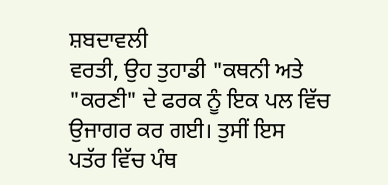ਸ਼ਬਦਾਵਲੀ
ਵਰਤੀ, ਉਹ ਤੁਹਾਡੀ "ਕਥਨੀ ਅਤੇ "ਕਰਣੀ" ਦੇ ਫਰਕ ਨੂੰ ਇਕ ਪਲ ਵਿੱਚ ਉਜਾਗਰ ਕਰ ਗਈ। ਤੁਸੀਂ ਇਸ
ਪਤੱਰ ਵਿੱਚ ਪੰਥ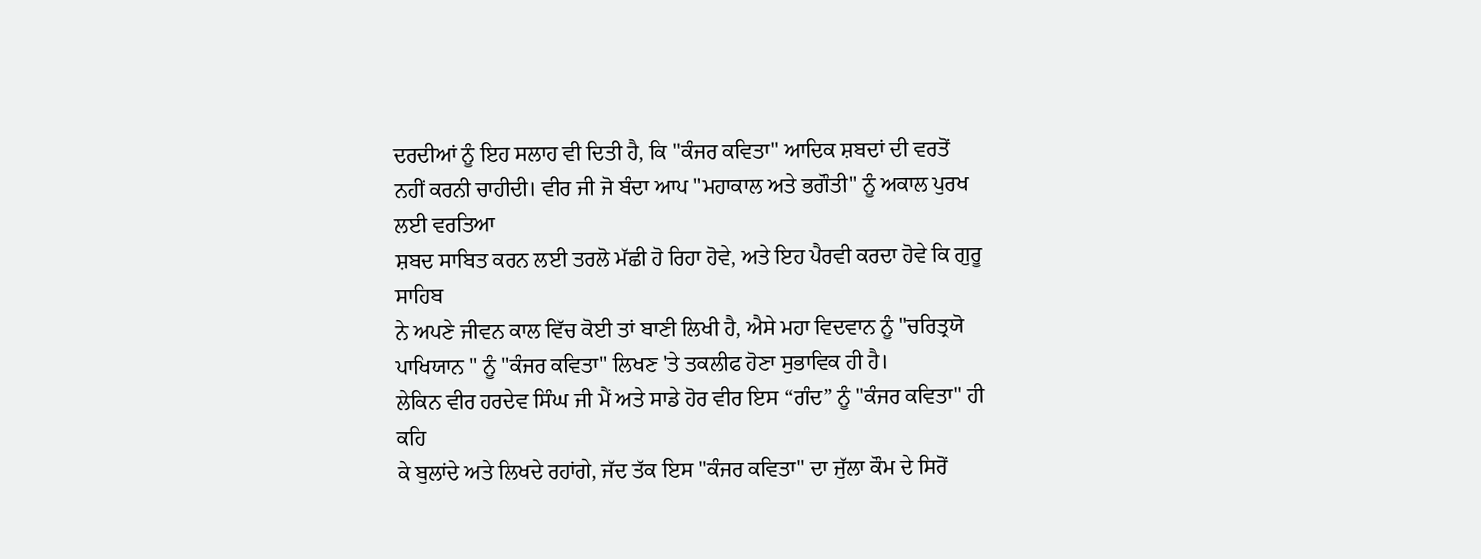ਦਰਦੀਆਂ ਨੂੰ ਇਹ ਸਲਾਹ ਵੀ ਦਿਤੀ ਹੈ, ਕਿ "ਕੰਜਰ ਕਵਿਤਾ" ਆਦਿਕ ਸ਼ਬਦਾਂ ਦੀ ਵਰਤੋਂ
ਨਹੀਂ ਕਰਨੀ ਚਾਹੀਦੀ। ਵੀਰ ਜੀ ਜੋ ਬੰਦਾ ਆਪ "ਮਹਾਕਾਲ ਅਤੇ ਭਗੌਤੀ" ਨੂੰ ਅਕਾਲ ਪੁਰਖ ਲਈ ਵਰਤਿਆ
ਸ਼ਬਦ ਸਾਬਿਤ ਕਰਨ ਲਈ ਤਰਲੋ ਮੱਛੀ ਹੋ ਰਿਹਾ ਹੋਵੇ, ਅਤੇ ਇਹ ਪੈਰਵੀ ਕਰਦਾ ਹੋਵੇ ਕਿ ਗੁਰੂ ਸਾਹਿਬ
ਨੇ ਅਪਣੇ ਜੀਵਨ ਕਾਲ ਵਿੱਚ ਕੋਈ ਤਾਂ ਬਾਣੀ ਲਿਖੀ ਹੈ, ਐਸੇ ਮਹਾ ਵਿਦਵਾਨ ਨੂੰ "ਚਰਿਤ੍ਰਯੋ
ਪਾਖਿਯਾਨ " ਨੂੰ "ਕੰਜਰ ਕਵਿਤਾ" ਲਿਖਣ 'ਤੇ ਤਕਲੀਫ ਹੋਣਾ ਸੁਭਾਵਿਕ ਹੀ ਹੈ।
ਲੇਕਿਨ ਵੀਰ ਹਰਦੇਵ ਸਿੰਘ ਜੀ ਮੈਂ ਅਤੇ ਸਾਡੇ ਹੋਰ ਵੀਰ ਇਸ “ਗੰਦ” ਨੂੰ "ਕੰਜਰ ਕਵਿਤਾ" ਹੀ ਕਹਿ
ਕੇ ਬੁਲਾਂਦੇ ਅਤੇ ਲਿਖਦੇ ਰਹਾਂਗੇ, ਜੱਦ ਤੱਕ ਇਸ "ਕੰਜਰ ਕਵਿਤਾ" ਦਾ ਜੁੱਲਾ ਕੌਮ ਦੇ ਸਿਰੋਂ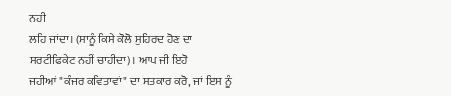ਨਹੀ
ਲਹਿ ਜਾਂਦਾ। (ਸਾਨੂੰ ਕਿਸੇ ਕੋਲੋ ਸੁਹਿਰਦ ਹੋਣ ਦਾ ਸਰਟੀਫਿਕੇਟ ਨਹੀਂ ਚਾਹੀਦਾ)। ਆਪ ਜੀ ਇਹੋ
ਜਹੀਆਂ "ਕੰਜਰ ਕਵਿਤਾਵਾਂ" ਦਾ ਸਤਕਾਰ ਕਰੋ, ਜਾਂ ਇਸ ਨੂੰ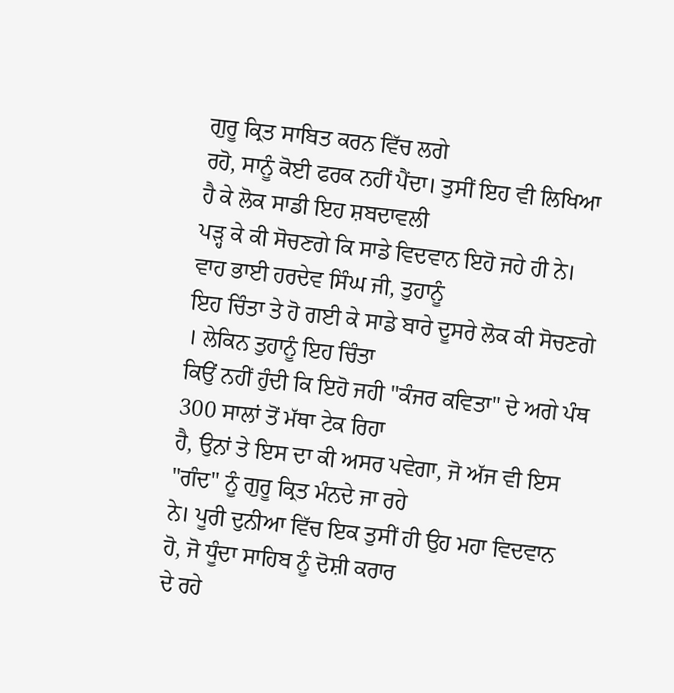ਗੁਰੂ ਕ੍ਰਿਤ ਸਾਬਿਤ ਕਰਨ ਵਿੱਚ ਲਗੇ
ਰਹੋ, ਸਾਨੂੰ ਕੋਈ ਫਰਕ ਨਹੀਂ ਪੈਂਦਾ। ਤੁਸੀਂ ਇਹ ਵੀ ਲਿਖਿਆ ਹੈ ਕੇ ਲੋਕ ਸਾਡੀ ਇਹ ਸ਼ਬਦਾਵਲੀ
ਪੜ੍ਹ ਕੇ ਕੀ ਸੋਚਣਗੇ ਕਿ ਸਾਡੇ ਵਿਦਵਾਨ ਇਹੋ ਜਹੇ ਹੀ ਨੇ। ਵਾਹ ਭਾਈ ਹਰਦੇਵ ਸਿੰਘ ਜੀ, ਤੁਹਾਨੂੰ
ਇਹ ਚਿੰਤਾ ਤੇ ਹੋ ਗਈ ਕੇ ਸਾਡੇ ਬਾਰੇ ਦੂਸਰੇ ਲੋਕ ਕੀ ਸੋਚਣਗੇ । ਲੇਕਿਨ ਤੁਹਾਨੂੰ ਇਹ ਚਿੰਤਾ
ਕਿਉਂ ਨਹੀਂ ਹੁੰਦੀ ਕਿ ਇਹੋ ਜਹੀ "ਕੰਜਰ ਕਵਿਤਾ" ਦੇ ਅਗੇ ਪੰਥ 300 ਸਾਲਾਂ ਤੋਂ ਮੱਥਾ ਟੇਕ ਰਿਹਾ
ਹੈ, ਉਨਾਂ ਤੇ ਇਸ ਦਾ ਕੀ ਅਸਰ ਪਵੇਗਾ, ਜੋ ਅੱਜ ਵੀ ਇਸ "ਗੰਦ" ਨੂੰ ਗੁਰੂ ਕ੍ਰਿਤ ਮੰਨਦੇ ਜਾ ਰਹੇ
ਨੇ। ਪੂਰੀ ਦੁਨੀਆ ਵਿੱਚ ਇਕ ਤੁਸੀਂ ਹੀ ਉਹ ਮਹਾ ਵਿਦਵਾਨ ਹੋ, ਜੋ ਧੂੰਦਾ ਸਾਹਿਬ ਨੂੰ ਦੋਸ਼ੀ ਕਰਾਰ
ਦੇ ਰਹੇ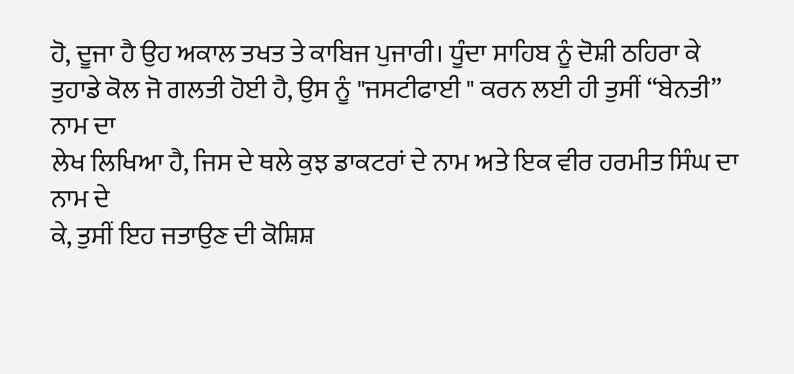ਹੋ, ਦੂਜਾ ਹੈ ਉਹ ਅਕਾਲ ਤਖਤ ਤੇ ਕਾਬਿਜ ਪੁਜਾਰੀ। ਧੂੰਦਾ ਸਾਹਿਬ ਨੂੰ ਦੋਸ਼ੀ ਠਹਿਰਾ ਕੇ
ਤੁਹਾਡੇ ਕੋਲ ਜੋ ਗਲਤੀ ਹੋਈ ਹੈ, ਉਸ ਨੂੰ "ਜਸਟੀਫਾਈ " ਕਰਨ ਲਈ ਹੀ ਤੁਸੀਂ “ਬੇਨਤੀ” ਨਾਮ ਦਾ
ਲੇਖ ਲਿਖਿਆ ਹੈ, ਜਿਸ ਦੇ ਥਲੇ ਕੁਝ ਡਾਕਟਰਾਂ ਦੇ ਨਾਮ ਅਤੇ ਇਕ ਵੀਰ ਹਰਮੀਤ ਸਿੰਘ ਦਾ ਨਾਮ ਦੇ
ਕੇ, ਤੁਸੀਂ ਇਹ ਜਤਾਉਣ ਦੀ ਕੋਸ਼ਿਸ਼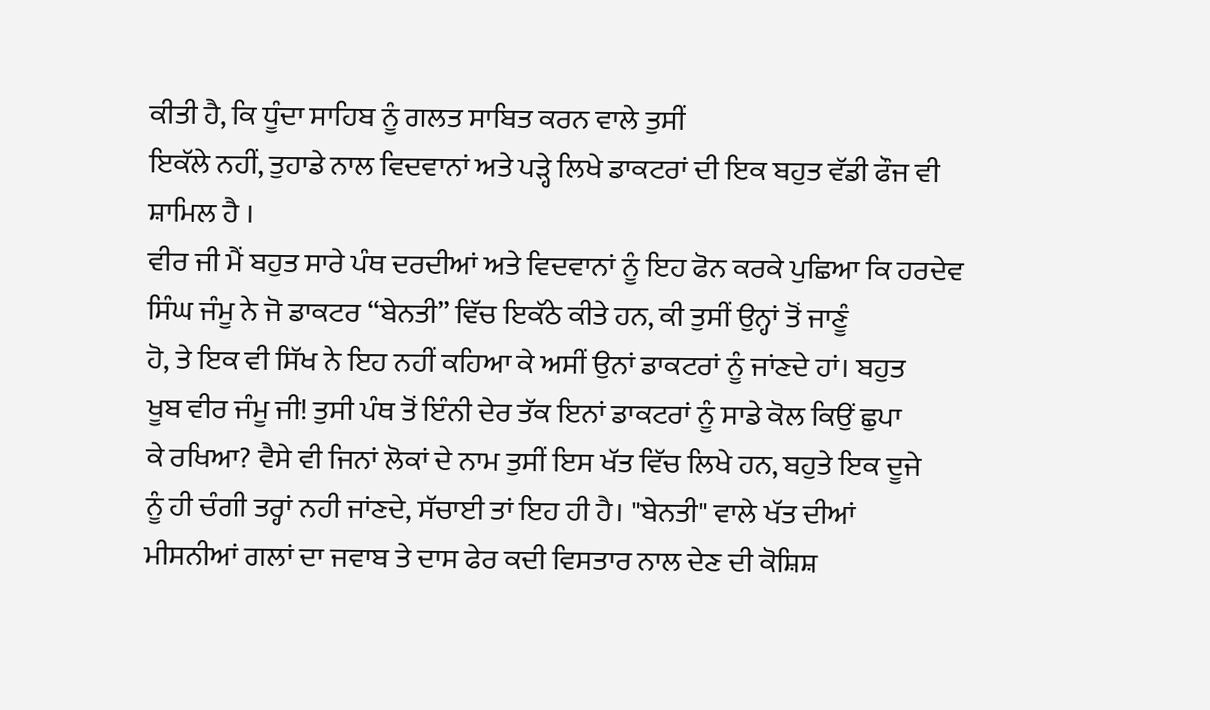ਕੀਤੀ ਹੈ, ਕਿ ਧੂੰਦਾ ਸਾਹਿਬ ਨੂੰ ਗਲਤ ਸਾਬਿਤ ਕਰਨ ਵਾਲੇ ਤੁਸੀਂ
ਇਕੱਲੇ ਨਹੀਂ, ਤੁਹਾਡੇ ਨਾਲ ਵਿਦਵਾਨਾਂ ਅਤੇ ਪੜ੍ਹੇ ਲਿਖੇ ਡਾਕਟਰਾਂ ਦੀ ਇਕ ਬਹੁਤ ਵੱਡੀ ਫੌਜ ਵੀ
ਸ਼ਾਮਿਲ ਹੈ ।
ਵੀਰ ਜੀ ਮੈਂ ਬਹੁਤ ਸਾਰੇ ਪੰਥ ਦਰਦੀਆਂ ਅਤੇ ਵਿਦਵਾਨਾਂ ਨੂੰ ਇਹ ਫੋਨ ਕਰਕੇ ਪੁਛਿਆ ਕਿ ਹਰਦੇਵ
ਸਿੰਘ ਜੰਮੂ ਨੇ ਜੋ ਡਾਕਟਰ “ਬੇਨਤੀ” ਵਿੱਚ ਇਕੱਠੇ ਕੀਤੇ ਹਨ, ਕੀ ਤੁਸੀਂ ਉਨ੍ਹਾਂ ਤੋਂ ਜਾਣੂੰ
ਹੋ, ਤੇ ਇਕ ਵੀ ਸਿੱਖ ਨੇ ਇਹ ਨਹੀਂ ਕਹਿਆ ਕੇ ਅਸੀਂ ਉਨਾਂ ਡਾਕਟਰਾਂ ਨੂੰ ਜਾਂਣਦੇ ਹਾਂ। ਬਹੁਤ
ਖੂਬ ਵੀਰ ਜੰਮੂ ਜੀ! ਤੁਸੀ ਪੰਥ ਤੋਂ ਇੰਨੀ ਦੇਰ ਤੱਕ ਇਨਾਂ ਡਾਕਟਰਾਂ ਨੂੰ ਸਾਡੇ ਕੋਲ ਕਿਉਂ ਛੁਪਾ
ਕੇ ਰਖਿਆ? ਵੈਸੇ ਵੀ ਜਿਨਾਂ ਲੋਕਾਂ ਦੇ ਨਾਮ ਤੁਸੀਂ ਇਸ ਖੱਤ ਵਿੱਚ ਲਿਖੇ ਹਨ, ਬਹੁਤੇ ਇਕ ਦੂਜੇ
ਨੂੰ ਹੀ ਚੰਗੀ ਤਰ੍ਹਾਂ ਨਹੀ ਜਾਂਣਦੇ, ਸੱਚਾਈ ਤਾਂ ਇਹ ਹੀ ਹੈ। "ਬੇਨਤੀ" ਵਾਲੇ ਖੱਤ ਦੀਆਂ
ਮੀਸਨੀਆਂ ਗਲਾਂ ਦਾ ਜਵਾਬ ਤੇ ਦਾਸ ਫੇਰ ਕਦੀ ਵਿਸਤਾਰ ਨਾਲ ਦੇਣ ਦੀ ਕੋਸ਼ਿਸ਼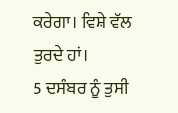ਕਰੇਗਾ। ਵਿਸ਼ੇ ਵੱਲ
ਤੁਰਦੇ ਹਾਂ।
5 ਦਸੰਬਰ ਨੂੰ ਤੁਸੀ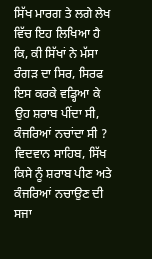ਸਿੱਖ ਮਾਰਗ ਤੇ ਲਗੇ ਲੇਖ ਵਿੱਚ ਇਹ ਲਿਖਿਆ ਹੈ ਕਿ, ਕੀ ਸਿੱਖਾਂ ਨੇ ਮੱਸਾ
ਰੰਗੜ ਦਾ ਸਿਰ, ਸਿਰਫ ਇਸ ਕਰਕੇ ਵਡ੍ਹਿਆ ਕੇ ਉਹ ਸ਼ਰਾਬ ਪੀਂਦਾ ਸੀ, ਕੰਜਰਿਆਂ ਨਚਾਂਦਾ ਸੀ ?
ਵਿਦਵਾਨ ਸਾਹਿਬ, ਸਿੱਖ ਕਿਸੇ ਨੂੰ ਸ਼ਰਾਬ ਪੀਣ ਅਤੇ ਕੰਜਰਿਆਂ ਨਚਾਉਣ ਦੀ ਸਜਾ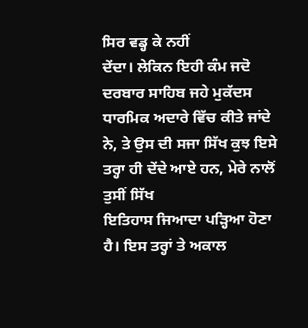ਸਿਰ ਵਡ੍ਹ ਕੇ ਨਹੀਂ
ਦੇਂਦਾ। ਲੇਕਿਨ ਇਹੀ ਕੰਮ ਜਦੋ ਦਰਬਾਰ ਸਾਹਿਬ ਜਹੇ ਮੁਕੱਦਸ ਧਾਰਮਿਕ ਅਦਾਰੇ ਵਿੱਚ ਕੀਤੇ ਜਾਂਦੇ
ਨੇ, ਤੇ ਉਸ ਦੀ ਸਜਾ ਸਿੱਖ ਕੁਝ ਇਸੇ ਤਰ੍ਹਾ ਹੀ ਦੇਂਦੇ ਆਏ ਹਨ, ਮੇਰੇ ਨਾਲੋਂ ਤੁਸੀਂ ਸਿੱਖ
ਇਤਿਹਾਸ ਜਿਆਦਾ ਪੜ੍ਹਿਆ ਹੋਣਾ ਹੈ। ਇਸ ਤਰ੍ਹਾਂ ਤੇ ਅਕਾਲ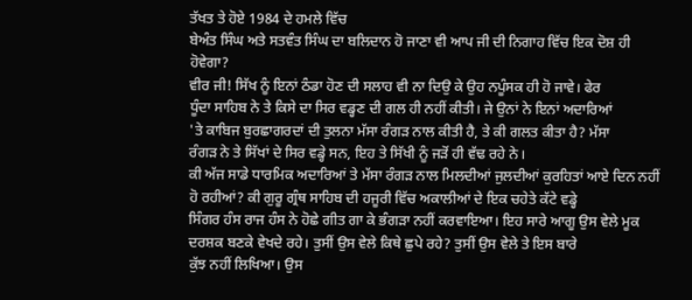ਤੱਖਤ ਤੇ ਹੋਏ 1984 ਦੇ ਹਮਲੇ ਵਿੱਚ
ਬੇਅੰਤ ਸਿੰਘ ਅਤੇ ਸਤਵੰਤ ਸਿੰਘ ਦਾ ਬਲਿਦਾਨ ਹੋ ਜਾਣਾ ਵੀ ਆਪ ਜੀ ਦੀ ਨਿਗਾਹ ਵਿੱਚ ਇਕ ਦੋਸ਼ ਹੀ
ਹੋਵੇਗਾ?
ਵੀਰ ਜੀ! ਸਿੱਖ ਨੂੰ ਇਨਾਂ ਠੰਡਾ ਹੋਣ ਦੀ ਸਲਾਹ ਵੀ ਨਾ ਦਿਉ ਕੇ ਉਹ ਨਪੂੰਸਕ ਹੀ ਹੋ ਜਾਵੇ। ਫੇਰ
ਧੂੰਦਾ ਸਾਹਿਬ ਨੇ ਤੇ ਕਿਸੇ ਦਾ ਸਿਰ ਵਡ੍ਹਣ ਦੀ ਗਲ ਹੀ ਨਹੀਂ ਕੀਤੀ। ਜੇ ਉਨਾਂ ਨੇ ਇਨਾਂ ਅਦਾਰਿਆਂ
'ਤੇ ਕਾਬਿਜ ਬੁਰਛਾਗਰਦਾਂ ਦੀ ਤੁਲਨਾ ਮੱਸਾ ਰੰਗੜ ਨਾਲ ਕੀਤੀ ਹੈ, ਤੇ ਕੀ ਗਲਤ ਕੀਤਾ ਹੈ? ਮੱਸਾ
ਰੰਗੜ ਨੇ ਤੇ ਸਿੱਖਾਂ ਦੇ ਸਿਰ ਵਡ੍ਹੇ ਸਨ, ਇਹ ਤੇ ਸਿੱਖੀ ਨੂੰ ਜੜੋਂ ਹੀ ਵੱਢ ਰਹੇ ਨੇ।
ਕੀ ਅੱਜ ਸਾਡੇ ਧਾਰਮਿਕ ਅਦਾਰਿਆਂ ਤੇ ਮੱਸਾ ਰੰਗੜ ਨਾਲ ਮਿਲਦੀਆਂ ਜੁਲਦੀਆਂ ਕੁਰਹਿਤਾਂ ਆਏ ਦਿਨ ਨਹੀਂ
ਹੋ ਰਹੀਆਂ? ਕੀ ਗੁਰੂ ਗ੍ਰੰਥ ਸਾਹਿਬ ਦੀ ਹਜੂਰੀ ਵਿੱਚ ਅਕਾਲੀਆਂ ਦੇ ਇਕ ਚਹੇਤੇ ਕੱਟੇ ਵਡ੍ਹੇ
ਸਿੰਗਰ ਹੰਸ ਰਾਜ ਹੰਸ ਨੇ ਹੋਛੇ ਗੀਤ ਗਾ ਕੇ ਭੰਗੜਾ ਨਹੀਂ ਕਰਵਾਇਆ। ਇਹ ਸਾਰੇ ਆਗੂ ਉਸ ਵੇਲੇ ਮੂਕ
ਦਰਸ਼ਕ ਬਣਕੇ ਵੇਖਦੇ ਰਹੇ। ਤੁਸੀਂ ਉਸ ਵੇਲੇ ਕਿਥੇ ਛੁਪੇ ਰਹੇ? ਤੁਸੀਂ ਉਸ ਵੇਲੇ ਤੇ ਇਸ ਬਾਰੇ
ਕੁੱਝ ਨਹੀਂ ਲਿਖਿਆ। ਉਸ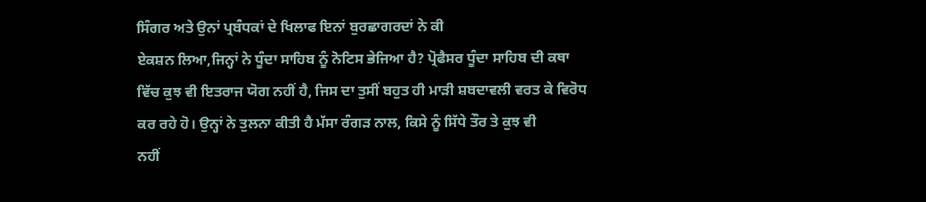ਸਿੰਗਰ ਅਤੇ ਉਨਾਂ ਪ੍ਰਬੰਧਕਾਂ ਦੇ ਖਿਲਾਫ ਇਨਾਂ ਬੁਰਛਾਗਰਦਾਂ ਨੇ ਕੀ
ਏਕਸ਼ਨ ਲਿਆ,ਜਿਨ੍ਹਾਂ ਨੇ ਧੂੰਦਾ ਸਾਹਿਬ ਨੂੰ ਨੋਟਿਸ ਭੇਜਿਆ ਹੈ? ਪ੍ਰੋਫੈਸਰ ਧੂੰਦਾ ਸਾਹਿਬ ਦੀ ਕਥਾ
ਵਿੱਚ ਕੁਝ ਵੀ ਇਤਰਾਜ ਯੋਗ ਨਹੀਂ ਹੈ, ਜਿਸ ਦਾ ਤੁਸੀਂ ਬਹੁਤ ਹੀ ਮਾੜੀ ਸ਼ਬਦਾਵਲੀ ਵਰਤ ਕੇ ਵਿਰੋਧ
ਕਰ ਰਹੇ ਹੋ। ਉਨ੍ਹਾਂ ਨੇ ਤੁਲਨਾ ਕੀਤੀ ਹੈ ਮੱਸਾ ਰੰਗੜ ਨਾਲ, ਕਿਸੇ ਨੂੰ ਸਿੱਧੇ ਤੌਰ ਤੇ ਕੁਝ ਵੀ
ਨਹੀਂ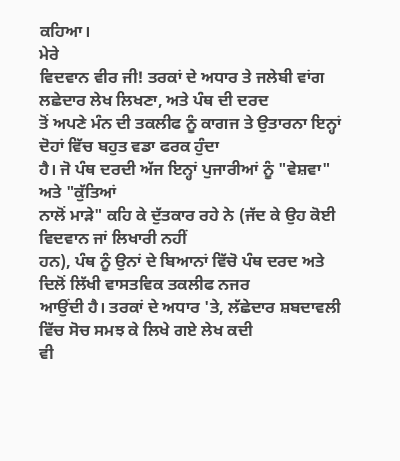ਕਹਿਆ।
ਮੇਰੇ
ਵਿਦਵਾਨ ਵੀਰ ਜੀ! ਤਰਕਾਂ ਦੇ ਅਧਾਰ ਤੇ ਜਲੇਬੀ ਵਾਂਗ ਲਛੇਦਾਰ ਲੇਖ ਲਿਖਣਾ, ਅਤੇ ਪੰਥ ਦੀ ਦਰਦ
ਤੋਂ ਅਪਣੇ ਮੰਨ ਦੀ ਤਕਲੀਫ ਨੂੰ ਕਾਗਜ ਤੇ ਉਤਾਰਨਾ ਇਨ੍ਹਾਂ ਦੋਹਾਂ ਵਿੱਚ ਬਹੁਤ ਵਡਾ ਫਰਕ ਹੁੰਦਾ
ਹੈ। ਜੋ ਪੰਥ ਦਰਦੀ ਅੱਜ ਇਨ੍ਹਾਂ ਪੁਜਾਰੀਆਂ ਨੂੰ "ਵੇਸ਼ਵਾ" ਅਤੇ "ਕੁੱਤਿਆਂ
ਨਾਲੋਂ ਮਾੜੇ" ਕਹਿ ਕੇ ਦੁੱਤਕਾਰ ਰਹੇ ਨੇ (ਜੱਦ ਕੇ ਉਹ ਕੋਈ ਵਿਦਵਾਨ ਜਾਂ ਲਿਖਾਰੀ ਨਹੀਂ
ਹਨ), ਪੰਥ ਨੂੰ ਉਨਾਂ ਦੇ ਬਿਆਨਾਂ ਵਿੱਚੋ ਪੰਥ ਦਰਦ ਅਤੇ ਦਿਲੋਂ ਲਿੱਖੀ ਵਾਸਤਵਿਕ ਤਕਲੀਫ ਨਜਰ
ਆਉਂਦੀ ਹੈ। ਤਰਕਾਂ ਦੇ ਅਧਾਰ 'ਤੇ, ਲੱਛੇਦਾਰ ਸ਼ਬਦਾਵਲੀ ਵਿੱਚ ਸੋਚ ਸਮਝ ਕੇ ਲਿਖੇ ਗਏ ਲੇਖ ਕਦੀ
ਵੀ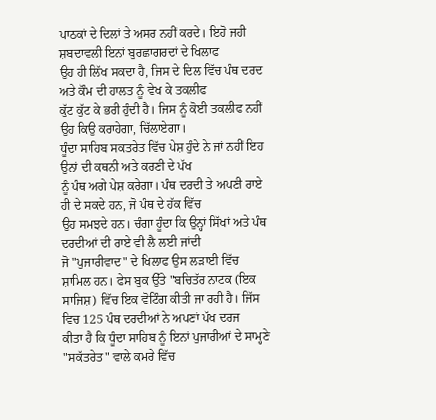ਪਾਠਕਾਂ ਦੇ ਦਿਲਾਂ ਤੇ ਅਸਰ ਨਹੀਂ ਕਰਦੇ। ਇਹੋ ਜਹੀ ਸ਼ਬਦਾਵਲੀ ਇਨਾਂ ਬੁਰਛਾਗਰਦਾਂ ਦੇ ਖਿਲਾਫ
ਉਹ ਹੀ ਲਿੱਖ ਸਕਦਾ ਹੈ, ਜਿਸ ਦੇ ਦਿਲ ਵਿੱਚ ਪੰਥ ਦਰਦ ਅਤੇ ਕੌਮ ਦੀ ਹਾਲਤ ਨੂੰ ਵੇਖ ਕੇ ਤਕਲੀਫ
ਕੁੱਟ ਕੁੱਟ ਕੇ ਭਰੀ ਹੁੰਦੀ ਹੈ। ਜਿਸ ਨੂੰ ਕੋਈ ਤਕਲੀਫ ਨਹੀਂ ਉਹ ਕਿਉ ਕਰਾਹੇਗਾ, ਚਿੱਲਾਏਗਾ।
ਧੂੰਦਾ ਸਾਹਿਬ ਸਕਤਰੇਤ ਵਿੱਚ ਪੇਸ਼ ਹੁੰਦੇ ਨੇ ਜਾਂ ਨਹੀਂ ਇਹ ਉਨਾਂ ਦੀ ਕਥਨੀ ਅਤੇ ਕਰਣੀ ਦੇ ਪੱਖ
ਨੂੰ ਪੰਥ ਅਗੇ ਪੇਸ਼ ਕਰੇਗਾ। ਪੰਥ ਦਰਦੀ ਤੇ ਅਪਣੀ ਰਾਏ ਹੀ ਦੇ ਸਕਦੇ ਹਨ, ਜੋ ਪੰਥ ਦੇ ਹੱਕ ਵਿੱਚ
ਉਹ ਸਮਝਦੇ ਹਨ। ਚੰਗਾ ਹੂੰਦਾ ਕਿ ਉਨ੍ਹਾਂ ਸਿੱਖਾਂ ਅਤੇ ਪੰਥ ਦਰਦੀਆਂ ਦੀ ਰਾਏ ਵੀ ਲੈ ਲਈ ਜਾਂਦੀ
ਜੋ "ਪੁਜਾਰੀਵਾਦ" ਦੇ ਖਿਲਾਫ ਉਸ ਲੜਾਈ ਵਿੱਚ ਸ਼ਾਮਿਲ ਹਨ। ਫੇਸ ਬੁਕ ਉੱਤੇ "ਬਚਿਤੱਰ ਨਾਟਕ (ਇਕ
ਸਾਜਿਸ਼) ਵਿੱਚ ਇਕ ਵੋਟਿੰਗ ਕੀਤੀ ਜਾ ਰਹੀ ਹੈ। ਜਿੱਸ ਵਿਚ 125 ਪੰਥ ਦਰਦੀਆਂ ਨੇ ਅਪਣਾਂ ਪੱਖ ਦਰਜ
ਕੀਤਾ ਹੈ ਕਿ ਧੂੰਦਾ ਸਾਹਿਬ ਨੂੰ ਇਨਾਂ ਪੁਜਾਰੀਆਂ ਦੇ ਸਾਮ੍ਹਣੇ "ਸਕੱਤਰੇਤ" ਵਾਲੇ ਕਮਰੇ ਵਿੱਚ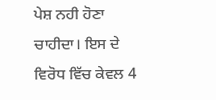ਪੇਸ਼ ਨਹੀ ਹੋਣਾ ਚਾਹੀਦਾ। ਇਸ ਦੇ ਵਿਰੋਧ ਵਿੱਚ ਕੇਵਲ 4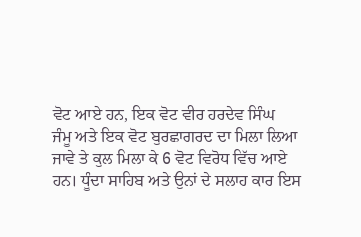ਵੋਟ ਆਏ ਹਨ, ਇਕ ਵੋਟ ਵੀਰ ਹਰਦੇਵ ਸਿੰਘ
ਜੰਮੂ ਅਤੇ ਇਕ ਵੋਟ ਬੁਰਛਾਗਰਦ ਦਾ ਮਿਲਾ ਲਿਆ ਜਾਵੇ ਤੇ ਕੁਲ ਮਿਲਾ ਕੇ 6 ਵੋਟ ਵਿਰੋਧ ਵਿੱਚ ਆਏ
ਹਨ। ਧੂੰਦਾ ਸਾਹਿਬ ਅਤੇ ਉਨਾਂ ਦੇ ਸਲਾਹ ਕਾਰ ਇਸ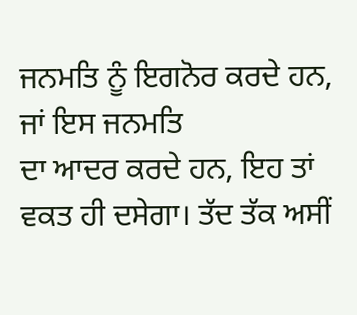ਜਨਮਤਿ ਨੂੰ ਇਗਨੋਰ ਕਰਦੇ ਹਨ, ਜਾਂ ਇਸ ਜਨਮਤਿ
ਦਾ ਆਦਰ ਕਰਦੇ ਹਨ, ਇਹ ਤਾਂ ਵਕਤ ਹੀ ਦਸੇਗਾ। ਤੱਦ ਤੱਕ ਅਸੀਂ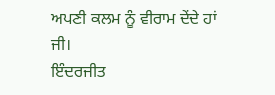ਅਪਣੀ ਕਲਮ ਨੂੰ ਵੀਰਾਮ ਦੇਂਦੇ ਹਾਂ
ਜੀ।
ਇੰਦਰਜੀਤ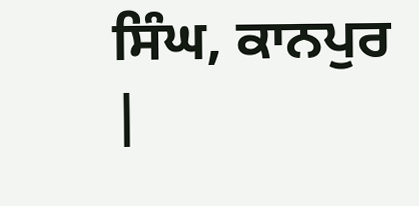ਸਿੰਘ, ਕਾਨਪੁਰ |